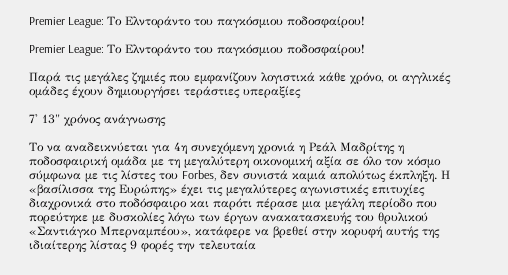Premier League: Το Ελντοράντο του παγκόσμιου ποδοσφαίρου!

Premier League: Το Ελντοράντο του παγκόσμιου ποδοσφαίρου!

Παρά τις μεγάλες ζημιές που εμφανίζουν λογιστικά κάθε χρόνο, οι αγγλικές ομάδες έχουν δημιουργήσει τεράστιες υπεραξίες

7' 13" χρόνος ανάγνωσης

Το να αναδεικνύεται για 4η συνεχόμενη χρονιά η Ρεάλ Μαδρίτης η ποδοσφαιρική ομάδα με τη μεγαλύτερη οικονομική αξία σε όλο τον κόσμο σύμφωνα με τις λίστες του Forbes, δεν συνιστά καμιά απολύτως έκπληξη. Η «βασίλισσα της Ευρώπης» έχει τις μεγαλύτερες αγωνιστικές επιτυχίες διαχρονικά στο ποδόσφαιρο και παρότι πέρασε μια μεγάλη περίοδο που πορεύτηκε με δυσκολίες λόγω των έργων ανακατασκευής του θρυλικού «Σαντιάγκο Μπερναμπέου», κατάφερε να βρεθεί στην κορυφή αυτής της ιδιαίτερης λίστας 9 φορές την τελευταία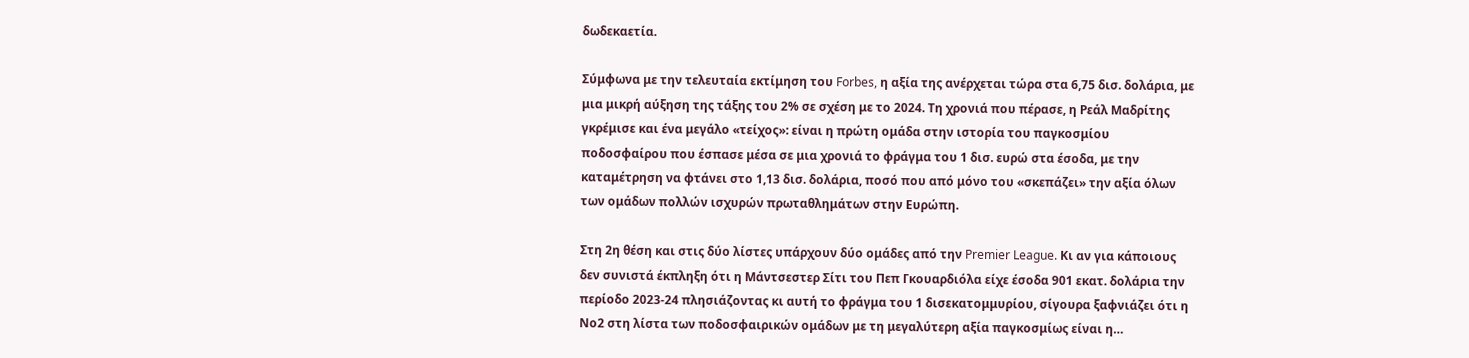δωδεκαετία.

Σύμφωνα με την τελευταία εκτίμηση του Forbes, η αξία της ανέρχεται τώρα στα 6,75 δισ. δολάρια, με μια μικρή αύξηση της τάξης του 2% σε σχέση με το 2024. Τη χρονιά που πέρασε, η Ρεάλ Μαδρίτης γκρέμισε και ένα μεγάλο «τείχος»: είναι η πρώτη ομάδα στην ιστορία του παγκοσμίου ποδοσφαίρου που έσπασε μέσα σε μια χρονιά το φράγμα του 1 δισ. ευρώ στα έσοδα, με την καταμέτρηση να φτάνει στο 1,13 δισ. δολάρια, ποσό που από μόνο του «σκεπάζει» την αξία όλων των ομάδων πολλών ισχυρών πρωταθλημάτων στην Ευρώπη.

Στη 2η θέση και στις δύο λίστες υπάρχουν δύο ομάδες από την Premier League. Κι αν για κάποιους δεν συνιστά έκπληξη ότι η Μάντσεστερ Σίτι του Πεπ Γκουαρδιόλα είχε έσοδα 901 εκατ. δολάρια την περίοδο 2023-24 πλησιάζοντας κι αυτή το φράγμα του 1 δισεκατομμυρίου, σίγουρα ξαφνιάζει ότι η Νο2 στη λίστα των ποδοσφαιρικών ομάδων με τη μεγαλύτερη αξία παγκοσμίως είναι η…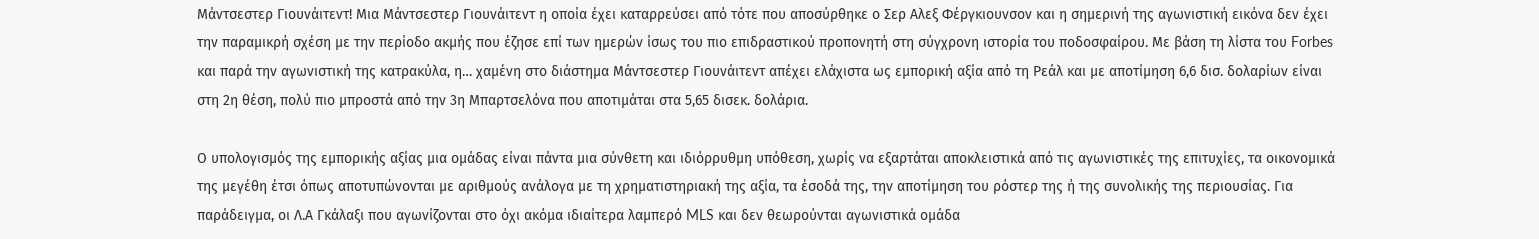Μάντσεστερ Γιουνάιτεντ! Μια Μάντσεστερ Γιουνάιτεντ η οποία έχει καταρρεύσει από τότε που αποσύρθηκε ο Σερ Αλεξ Φέργκιουνσον και η σημερινή της αγωνιστική εικόνα δεν έχει την παραμικρή σχέση με την περίοδο ακμής που έζησε επί των ημερών ίσως του πιο επιδραστικού προπονητή στη σύγχρονη ιστορία του ποδοσφαίρου. Με βάση τη λίστα του Forbes και παρά την αγωνιστική της κατρακύλα, η… χαμένη στο διάστημα Μάντσεστερ Γιουνάιτεντ απέχει ελάχιστα ως εμπορική αξία από τη Ρεάλ και με αποτίμηση 6,6 δισ. δολαρίων είναι στη 2η θέση, πολύ πιο μπροστά από την 3η Μπαρτσελόνα που αποτιμάται στα 5,65 δισεκ. δολάρια.

Ο υπολογισμός της εμπορικής αξίας μια ομάδας είναι πάντα μια σύνθετη και ιδιόρρυθμη υπόθεση, χωρίς να εξαρτάται αποκλειστικά από τις αγωνιστικές της επιτυχίες, τα οικονομικά της μεγέθη έτσι όπως αποτυπώνονται με αριθμούς ανάλογα με τη χρηματιστηριακή της αξία, τα έσοδά της, την αποτίμηση του ρόστερ της ή της συνολικής της περιουσίας. Για παράδειγμα, οι Λ.Α Γκάλαξι που αγωνίζονται στο όχι ακόμα ιδιαίτερα λαμπερό MLS και δεν θεωρούνται αγωνιστικά ομάδα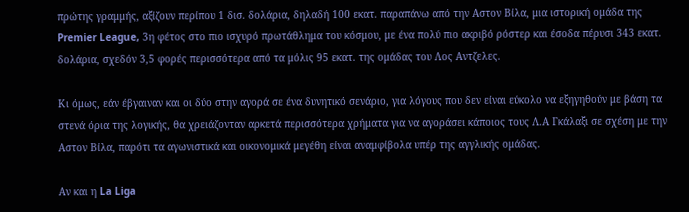πρώτης γραμμής, αξίζουν περίπου 1 δισ. δολάρια, δηλαδή 100 εκατ. παραπάνω από την Αστον Βίλα, μια ιστορική ομάδα της Premier League, 3η φέτος στο πιο ισχυρό πρωτάθλημα του κόσμου, με ένα πολύ πιο ακριβό ρόστερ και έσοδα πέρυσι 343 εκατ. δολάρια, σχεδόν 3,5 φορές περισσότερα από τα μόλις 95 εκατ. της ομάδας του Λος Αντζελες.

Κι όμως, εάν έβγαιναν και οι δύο στην αγορά σε ένα δυνητικό σενάριο, για λόγους που δεν είναι εύκολο να εξηγηθούν με βάση τα στενά όρια της λογικής, θα χρειάζονταν αρκετά περισσότερα χρήματα για να αγοράσει κάποιος τους Λ.Α Γκάλαξι σε σχέση με την Αστον Βίλα, παρότι τα αγωνιστικά και οικονομικά μεγέθη είναι αναμφίβολα υπέρ της αγγλικής ομάδας.

Αν και η La Liga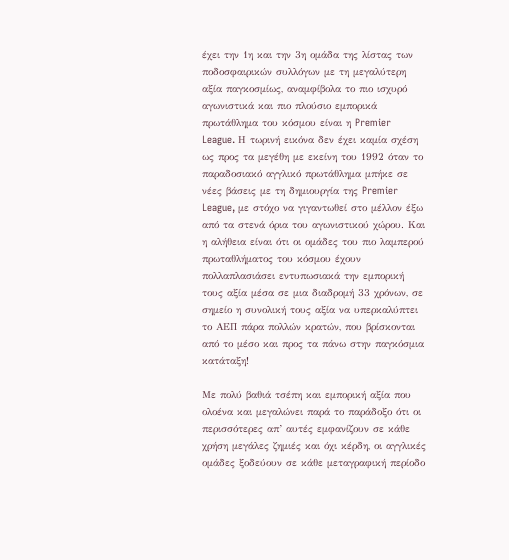έχει την 1η και την 3η ομάδα της λίστας των ποδοσφαιρικών συλλόγων με τη μεγαλύτερη αξία παγκοσμίως, αναμφίβολα το πιο ισχυρό αγωνιστικά και πιο πλούσιο εμπορικά πρωτάθλημα του κόσμου είναι η Premier League. Η τωρινή εικόνα δεν έχει καμία σχέση ως προς τα μεγέθη με εκείνη του 1992 όταν το παραδοσιακό αγγλικό πρωτάθλημα μπήκε σε νέες βάσεις με τη δημιουργία της Premier League, με στόχο να γιγαντωθεί στο μέλλον έξω από τα στενά όρια του αγωνιστικού χώρου. Και η αλήθεια είναι ότι οι ομάδες του πιο λαμπερού πρωταθλήματος του κόσμου έχουν πολλαπλασιάσει εντυπωσιακά την εμπορική τους αξία μέσα σε μια διαδρομή 33 χρόνων, σε σημείο η συνολική τους αξία να υπερκαλύπτει το ΑΕΠ πάρα πολλών κρατών, που βρίσκονται από το μέσο και προς τα πάνω στην παγκόσμια κατάταξη!

Με πολύ βαθιά τσέπη και εμπορική αξία που ολοένα και μεγαλώνει παρά το παράδοξο ότι οι περισσότερες απ’ αυτές εμφανίζουν σε κάθε χρήση μεγάλες ζημιές και όχι κέρδη, οι αγγλικές ομάδες ξοδεύουν σε κάθε μεταγραφική περίοδο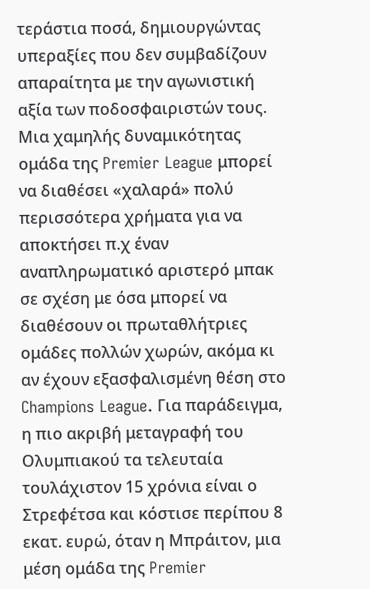τεράστια ποσά, δημιουργώντας υπεραξίες που δεν συμβαδίζουν απαραίτητα με την αγωνιστική αξία των ποδοσφαιριστών τους. Μια χαμηλής δυναμικότητας ομάδα της Premier League μπορεί να διαθέσει «χαλαρά» πολύ περισσότερα χρήματα για να αποκτήσει π.χ έναν αναπληρωματικό αριστερό μπακ σε σχέση με όσα μπορεί να διαθέσουν οι πρωταθλήτριες ομάδες πολλών χωρών, ακόμα κι αν έχουν εξασφαλισμένη θέση στο Champions League. Για παράδειγμα, η πιο ακριβή μεταγραφή του Ολυμπιακού τα τελευταία τουλάχιστον 15 χρόνια είναι ο Στρεφέτσα και κόστισε περίπου 8 εκατ. ευρώ, όταν η Μπράιτον, μια μέση ομάδα της Premier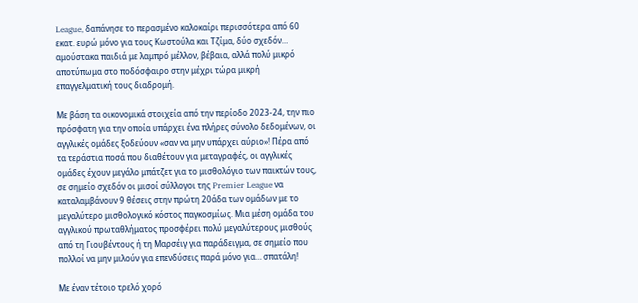League, δαπάνησε το περασμένο καλοκαίρι περισσότερα από 60 εκατ. ευρώ μόνο για τους Κωστούλα και Τζίμα, δύο σχεδόν… αμούστακα παιδιά με λαμπρό μέλλον, βέβαια, αλλά πολύ μικρό αποτύπωμα στο ποδόσφαιρο στην μέχρι τώρα μικρή επαγγελματική τους διαδρομή.

Με βάση τα οικονομικά στοιχεία από την περίοδο 2023-24, την πιο πρόσφατη για την οποία υπάρχει ένα πλήρες σύνολο δεδομένων, οι αγγλικές ομάδες ξοδεύουν «σαν να μην υπάρχει αύριο»! Πέρα από τα τεράστια ποσά που διαθέτουν για μεταγραφές, οι αγγλικές ομάδες έχουν μεγάλο μπάτζετ για το μισθολόγιο των παικτών τους, σε σημείο σχεδόν οι μισοί σύλλογοι της Premier League να καταλαμβάνουν 9 θέσεις στην πρώτη 20άδα των ομάδων με το μεγαλύτερο μισθολογικό κόστος παγκοσμίως. Μια μέση ομάδα του αγγλικού πρωταθλήματος προσφέρει πολύ μεγαλύτερους μισθούς από τη Γιουβέντους ή τη Μαρσέιγ για παράδειγμα, σε σημείο που πολλοί να μην μιλούν για επενδύσεις παρά μόνο για… σπατάλη!

Με έναν τέτοιο τρελό χορό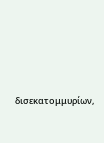δισεκατομμυρίων,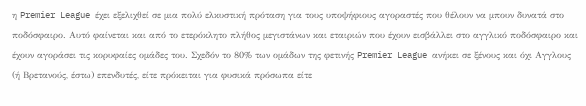η Premier League έχει εξελιχθεί σε μια πολύ ελκυστική πρόταση για τους υποψήφιους αγοραστές που θέλουν να μπουν δυνατά στο ποδόσφαιρο. Αυτό φαίνεται και από το ετερόκλητο πλήθος μεγιστάνων και εταιριών που έχουν εισβάλλει στο αγγλικό ποδόσφαιρο και έχουν αγοράσει τις κορυφαίες ομάδες του. Σχεδόν το 80% των ομάδων της φετινής Premier League ανήκει σε ξένους και όχι Αγγλους (ή Βρετανούς, έστω) επενδυτές, είτε πρόκειται για φυσικά πρόσωπα είτε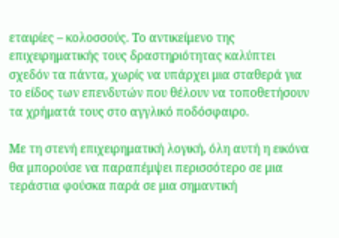εταιρίες – κολοσσούς. Το αντικείμενο της επιχειρηματικής τους δραστηριότητας καλύπτει σχεδόν τα πάντα, χωρίς να υπάρχει μια σταθερά για το είδος των επενδυτών που θέλουν να τοποθετήσουν τα χρήματά τους στο αγγλικό ποδόσφαιρο.

Με τη στενή επιχειρηματική λογική, όλη αυτή η εικόνα θα μπορούσε να παραπέμψει περισσότερο σε μια τεράστια φούσκα παρά σε μια σημαντική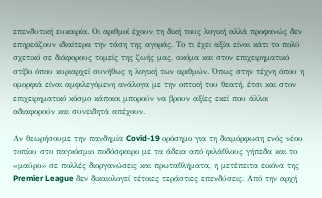επενδυτική ευκαιρία. Οι αριθμοί έχουν τη δική τους λογική αλλά προφανώς δεν επηρεάζουν ιδιαίτερα την τάση της αγοράς. Το τι έχει αξία είναι κάτι το πολύ σχετικό σε διάφορους τομείς της ζωής μας, ακόμα και στον επιχειρηματικό στίβο όπου κυριαρχεί συνήθως η λογική των αριθμών. Όπως στην τέχνη όπου η ομορφιά είναι αμφιλεγόμενη ανάλογα με την οπτική του θεατή, έτσι και στον επιχειρηματικό κόσμο κάποιοι μπορούν να βρουν αξίες εκεί που άλλοι αδιαφορούν και συνειδητά απέχουν.

Αν θεωρήσουμε την πανδημία Covid-19 ορόσημο για τη διαμόρφωση ενός νέου τοπίου στο παγκόσμιο ποδόσφαιρο με τα άδεια από φιλάθλους γήπεδα και το «μαύρο» σε πολλές διοργανώσεις και πρωταθλήματα, η μετέπειτα εικόνα της Premier League δεν δικαιολογεί τέτοιες τεράστιες επενδύσεις. Από την αρχή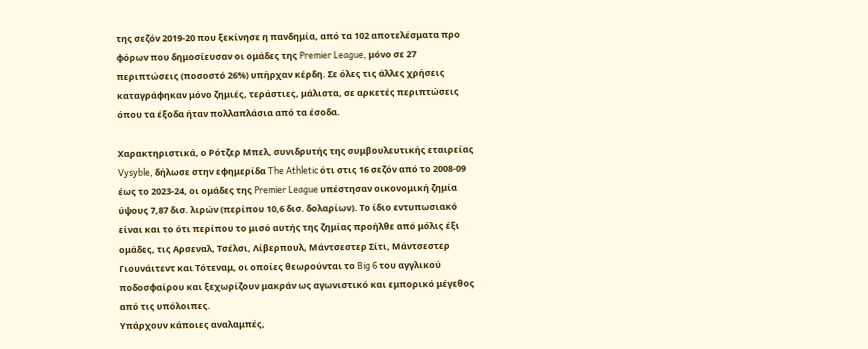της σεζόν 2019-20 που ξεκίνησε η πανδημία, από τα 102 αποτελέσματα προ φόρων που δημοσίευσαν οι ομάδες της Premier League, μόνο σε 27 περιπτώσεις (ποσοστό 26%) υπήρχαν κέρδη. Σε όλες τις άλλες χρήσεις καταγράφηκαν μόνο ζημιές, τεράστιες, μάλιστα, σε αρκετές περιπτώσεις όπου τα έξοδα ήταν πολλαπλάσια από τα έσοδα.

Χαρακτηριστικά, ο Ρότζερ Μπελ, συνιδρυτής της συμβουλευτικής εταιρείας Vysyble, δήλωσε στην εφημερίδα The Athletic ότι στις 16 σεζόν από το 2008-09 έως το 2023-24, οι ομάδες της Premier League υπέστησαν οικονομική ζημία ύψους 7,87 δισ. λιρών (περίπου 10,6 δισ. δολαρίων). Το ίδιο εντυπωσιακό είναι και το ότι περίπου το μισό αυτής της ζημίας προήλθε από μόλις έξι ομάδες, τις Αρσεναλ, Τσέλσι, Λίβερπουλ, Μάντσεστερ Σίτι, Μάντσεστερ Γιουνάιτεντ και Τότεναμ, οι οποίες θεωρούνται το Big 6 του αγγλικού ποδοσφαίρου και ξεχωρίζουν μακράν ως αγωνιστικό και εμπορικό μέγεθος από τις υπόλοιπες.
Υπάρχουν κάποιες αναλαμπές,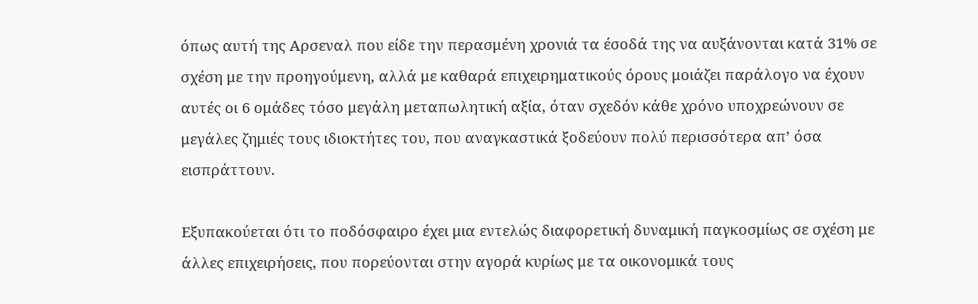όπως αυτή της Αρσεναλ που είδε την περασμένη χρονιά τα έσοδά της να αυξάνονται κατά 31% σε σχέση με την προηγούμενη, αλλά με καθαρά επιχειρηματικούς όρους μοιάζει παράλογο να έχουν αυτές οι 6 ομάδες τόσο μεγάλη μεταπωλητική αξία, όταν σχεδόν κάθε χρόνο υποχρεώνουν σε μεγάλες ζημιές τους ιδιοκτήτες του, που αναγκαστικά ξοδεύουν πολύ περισσότερα απ’ όσα εισπράττουν.

Εξυπακούεται ότι το ποδόσφαιρο έχει μια εντελώς διαφορετική δυναμική παγκοσμίως σε σχέση με άλλες επιχειρήσεις, που πορεύονται στην αγορά κυρίως με τα οικονομικά τους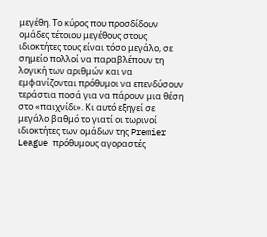μεγέθη. Το κύρος που προσδίδουν ομάδες τέτοιου μεγέθους στους ιδιοκτήτες τους είναι τόσο μεγάλο, σε σημείο πολλοί να παραβλέπουν τη λογική των αριθμών και να εμφανίζονται πρόθυμοι να επενδύσουν τεράστια ποσά για να πάρουν μια θέση στο «παιχνίδι». Κι αυτό εξηγεί σε μεγάλο βαθμό το γιατί οι τωρινοί ιδιοκτήτες των ομάδων της Premier League πρόθυμους αγοραστές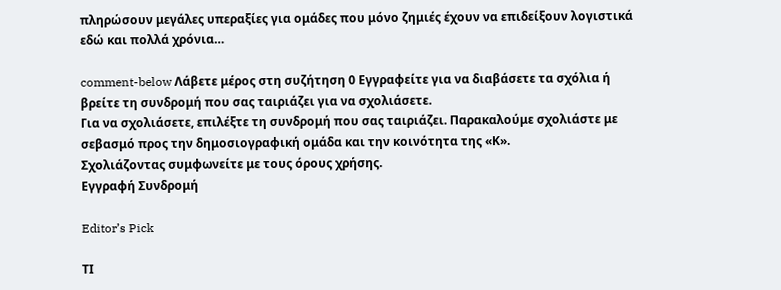πληρώσουν μεγάλες υπεραξίες για ομάδες που μόνο ζημιές έχουν να επιδείξουν λογιστικά εδώ και πολλά χρόνια…

comment-below Λάβετε μέρος στη συζήτηση 0 Εγγραφείτε για να διαβάσετε τα σχόλια ή
βρείτε τη συνδρομή που σας ταιριάζει για να σχολιάσετε.
Για να σχολιάσετε, επιλέξτε τη συνδρομή που σας ταιριάζει. Παρακαλούμε σχολιάστε με σεβασμό προς την δημοσιογραφική ομάδα και την κοινότητα της «Κ».
Σχολιάζοντας συμφωνείτε με τους όρους χρήσης.
Εγγραφή Συνδρομή

Editor’s Pick

ΤΙ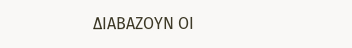ΔΙΑΒΑΖΟΥΝ ΟΙ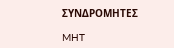ΣΥΝΔΡΟΜΗΤΕΣ

MHT